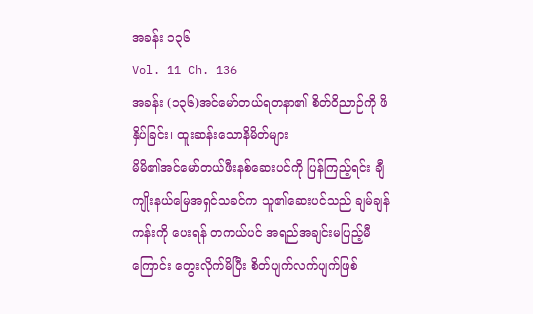အခန်း ၁၃၆
Vol. 11 Ch. 136
အခန်း (၁၃၆)အင်မော်တယ်ရတနာ၏ စိတ်ဝိညာဉ်ကို ဖိနှိပ်ခြင်း၊ ထူးဆန်းသောနိမိတ်များ
မိမိ၏အင်မော်တယ်ဖီးနစ်ဆေးပင်ကို ပြန်ကြည့်ရင်း ချီကျိုးနယ်မြေအရှင်သခင်က သူ၏ဆေးပင်သည် ချမ်ချန်ကန်းကို ပေးရန် တကယ်ပင် အရည်အချင်းမပြည့်မီကြောင်း တွေးလိုက်မိပြီး စိတ်ပျက်လက်ပျက်ဖြစ်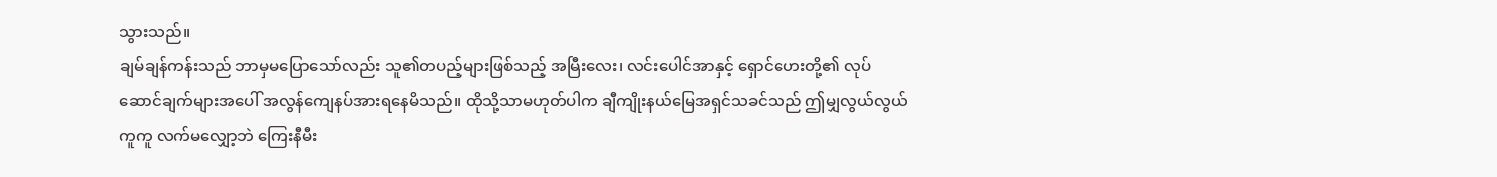သွားသည်။
ချမ်ချန်ကန်းသည် ဘာမှမပြောသော်လည်း သူ၏တပည့်များဖြစ်သည့် အမြီးလေး၊ လင်းပေါင်အာနှင့် ရှောင်ဟေးတို့၏ လုပ်ဆောင်ချက်များအပေါ် အလွန်ကျေနပ်အားရနေမိသည်။ ထိုသို့သာမဟုတ်ပါက ချီကျိုးနယ်မြေအရှင်သခင်သည် ဤမျှလွယ်လွယ်ကူကူ လက်မလျှော့ဘဲ ကြေးနီမီး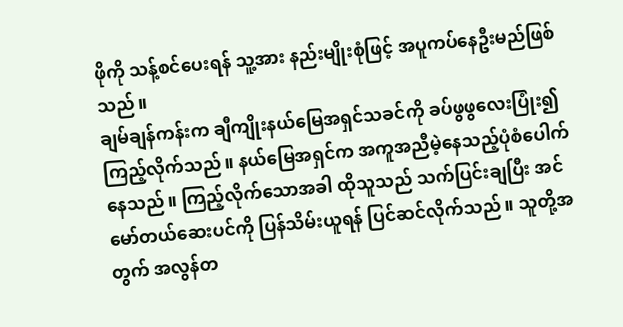ဖိုကို သန့်စင်ပေးရန် သူ့အား နည်းမျိုးစုံဖြင့် အပူကပ်နေဦးမည်ဖြစ်သည်။
ချမ်ချန်ကန်းက ချီကျိုးနယ်မြေအရှင်သခင်ကို ခပ်ဖွဖွလေးပြုံး၍ ကြည့်လိုက်သည်။ နယ်မြေအရှင်က အကူအညီမဲ့နေသည့်ပုံစံပေါက်နေသည်။ ကြည့်လိုက်သောအခါ ထိုသူသည် သက်ပြင်းချပြီး အင်မော်တယ်ဆေးပင်ကို ပြန်သိမ်းယူရန် ပြင်ဆင်လိုက်သည်။ သူတို့အတွက် အလွန်တ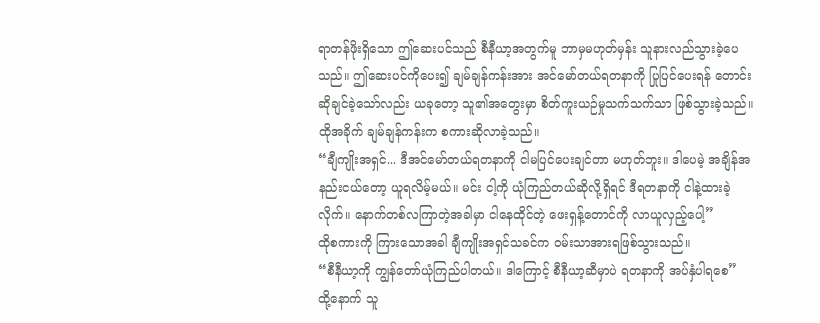ရာတန်ဖိုးရှိသော ဤဆေးပင်သည် စီနီယာ့အတွက်မူ ဘာမှမဟုတ်မှန်း သူနားလည်သွားခဲ့ပေသည်။ ဤဆေးပင်ကိုပေး၍ ချမ်ချန်ကန်းအား အင်မော်တယ်ရတနာကို ပြုပြင်ပေးရန် တောင်းဆိုချင်ခဲ့သော်လည်း ယခုတော့ သူ၏အတွေးမှာ စိတ်ကူးယဉ်မှုသက်သက်သာ ဖြစ်သွားခဲ့သည်။
ထိုအခိုက် ချမ်ချန်ကန်းက စကားဆိုလာခဲ့သည်။
“ချီကျိုးအရှင်... ဒီအင်မော်တယ်ရတနာကို ငါမပြင်ပေးချင်တာ မဟုတ်ဘူး။ ဒါပေမဲ့ အချိန်အနည်းငယ်တော့ ယူရလိမ့်မယ်။ မင်း ငါ့ကို ယုံကြည်တယ်ဆိုလို့ရှိရင် ဒီရတနာကို ငါနဲ့ထားခဲ့လိုက်။ နောက်တစ်လကြာတဲ့အခါမှာ ငါနေထိုင်တဲ့ ဖေးရှန့်တောင်ကို လာယူလှည့်ပေါ့”
ထိုစကားကို ကြားသောအခါ ချီကျိုးအရှင်သခင်က ဝမ်းသာအားရဖြစ်သွားသည်။
“စီနီယာ့ကို ကျွန်တော်ယုံကြည်ပါတယ်။ ဒါကြောင့် စီနီယာ့ဆီမှာပဲ ရတနာကို အပ်နှံပါရစေ”
ထို့နောက် သူ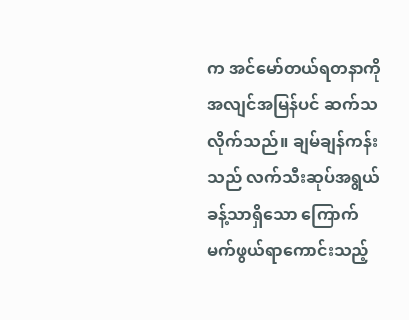က အင်မော်တယ်ရတနာကို အလျင်အမြန်ပင် ဆက်သလိုက်သည်။ ချမ်ချန်ကန်းသည် လက်သီးဆုပ်အရွယ်ခန့်သာရှိသော ကြောက်မက်ဖွယ်ရာကောင်းသည့်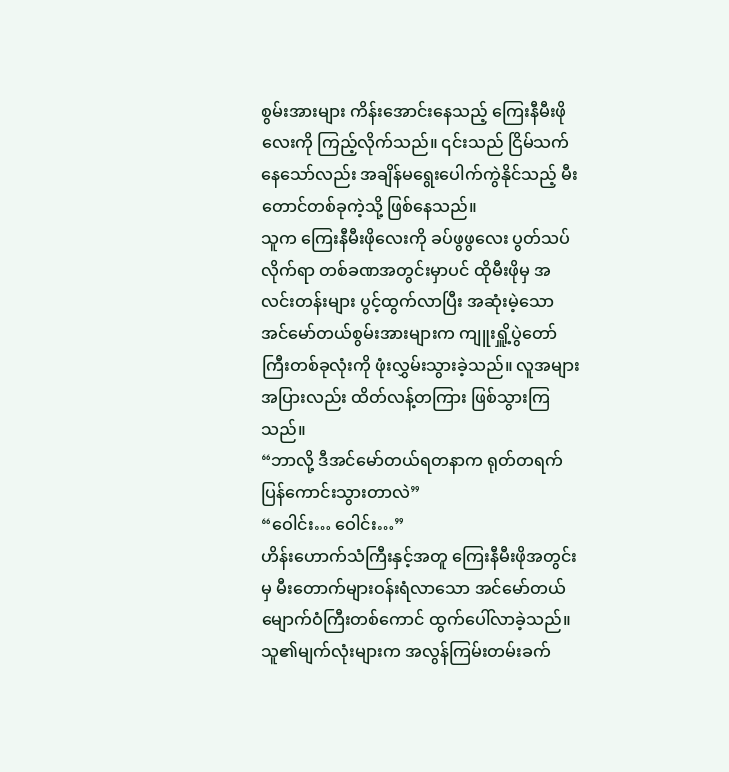စွမ်းအားများ ကိန်းအောင်းနေသည့် ကြေးနီမီးဖိုလေးကို ကြည့်လိုက်သည်။ ၎င်းသည် ငြိမ်သက်နေသော်လည်း အချိန်မရွေးပေါက်ကွဲနိုင်သည့် မီးတောင်တစ်ခုကဲ့သို့ ဖြစ်နေသည်။
သူက ကြေးနီမီးဖိုလေးကို ခပ်ဖွဖွလေး ပွတ်သပ်လိုက်ရာ တစ်ခဏအတွင်းမှာပင် ထိုမီးဖိုမှ အလင်းတန်းများ ပွင့်ထွက်လာပြီး အဆုံးမဲ့သော အင်မော်တယ်စွမ်းအားများက ကျူးရှိူ့ပွဲတော်ကြီးတစ်ခုလုံးကို ဖုံးလွှမ်းသွားခဲ့သည်။ လူအများအပြားလည်း ထိတ်လန့်တကြား ဖြစ်သွားကြသည်။
“ဘာလို့ ဒီအင်မော်တယ်ရတနာက ရုတ်တရက် ပြန်ကောင်းသွားတာလဲ”
“ဝေါင်း… ဝေါင်း…”
ဟိန်းဟောက်သံကြီးနှင့်အတူ ကြေးနီမီးဖိုအတွင်းမှ မီးတောက်များဝန်းရံလာသော အင်မော်တယ်မျောက်ဝံကြီးတစ်ကောင် ထွက်ပေါ်လာခဲ့သည်။ သူ၏မျက်လုံးများက အလွန်ကြမ်းတမ်းခက်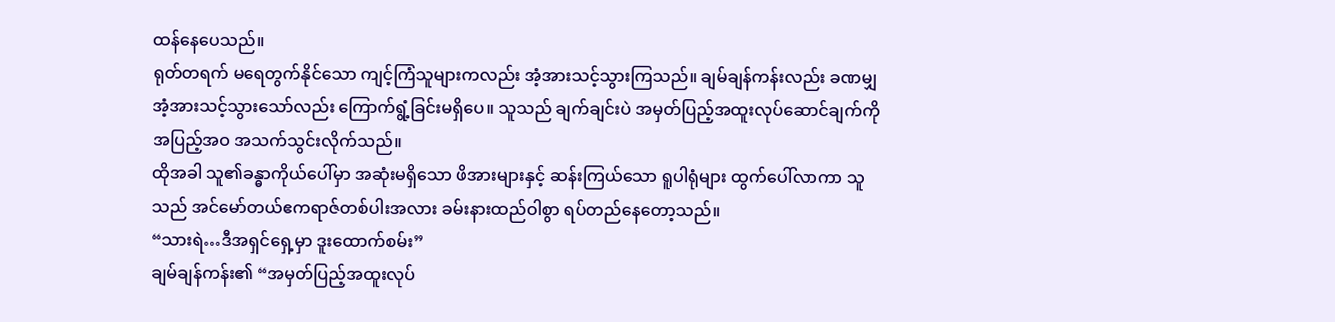ထန်နေပေသည်။
ရုတ်တရက် မရေတွက်နိုင်သော ကျင့်ကြံသူများကလည်း အံ့အားသင့်သွားကြသည်။ ချမ်ချန်ကန်းလည်း ခဏမျှ အံ့အားသင့်သွားသော်လည်း ကြောက်ရွံ့ခြင်းမရှိပေ။ သူသည် ချက်ချင်းပဲ အမှတ်ပြည့်အထူးလုပ်ဆောင်ချက်ကို အပြည့်အဝ အသက်သွင်းလိုက်သည်။
ထိုအခါ သူ၏ခန္ဓာကိုယ်ပေါ်မှာ အဆုံးမရှိသော ဖိအားများနှင့် ဆန်းကြယ်သော ရူပါရုံများ ထွက်ပေါ်လာကာ သူသည် အင်မော်တယ်ဧကရာဇ်တစ်ပါးအလား ခမ်းနားထည်ဝါစွာ ရပ်တည်နေတော့သည်။
“သားရဲ…ဒီအရှင်ရှေ့မှာ ဒူးထောက်စမ်း”
ချမ်ချန်ကန်း၏ “အမှတ်ပြည့်အထူးလုပ်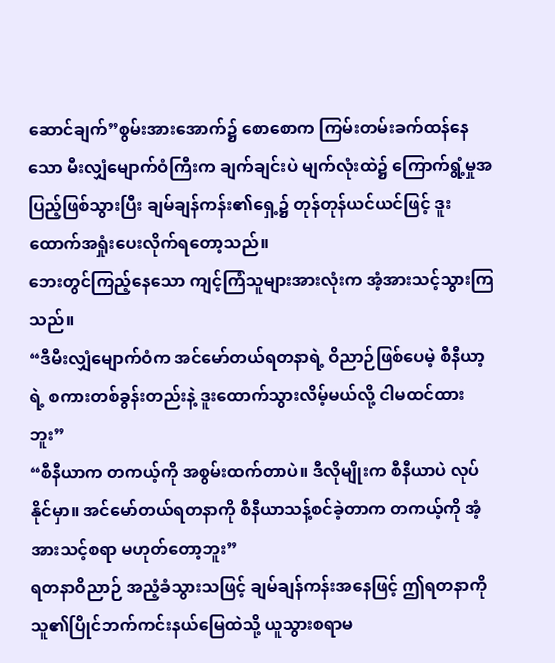ဆောင်ချက်”စွမ်းအားအောက်၌ စောစောက ကြမ်းတမ်းခက်ထန်နေသော မီးလျှံမျောက်ဝံကြီးက ချက်ချင်းပဲ မျက်လုံးထဲ၌ ကြောက်ရွံ့မှုအပြည့်ဖြစ်သွားပြီး ချမ်ချန်ကန်း၏ရှေ့၌ တုန်တုန်ယင်ယင်ဖြင့် ဒူးထောက်အရှုံးပေးလိုက်ရတော့သည်။
ဘေးတွင်ကြည့်နေသော ကျင့်ကြံသူများအားလုံးက အံ့အားသင့်သွားကြသည်။
“ဒီမီးလျှံမျောက်ဝံက အင်မော်တယ်ရတနာရဲ့ ဝိညာဉ်ဖြစ်ပေမဲ့ စီနီယာ့ရဲ့ စကားတစ်ခွန်းတည်းနဲ့ ဒူးထောက်သွားလိမ့်မယ်လို့ ငါမထင်ထားဘူး”
“စီနီယာက တကယ့်ကို အစွမ်းထက်တာပဲ။ ဒီလိုမျိုးက စီနီယာပဲ လုပ်နိုင်မှာ။ အင်မော်တယ်ရတနာကို စီနီယာသန့်စင်ခဲ့တာက တကယ့်ကို အံ့အားသင့်စရာ မဟုတ်တော့ဘူး”
ရတနာဝိညာဉ် အညံ့ခံသွားသဖြင့် ချမ်ချန်ကန်းအနေဖြင့် ဤရတနာကို သူ၏ပြိုင်ဘက်ကင်းနယ်မြေထဲသို့ ယူသွားစရာမ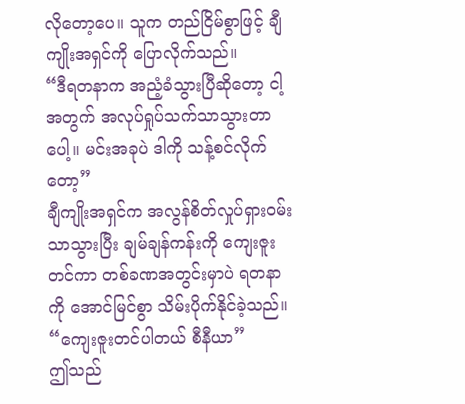လိုတော့ပေ။ သူက တည်ငြိမ်စွာဖြင့် ချီကျိုးအရှင်ကို ပြောလိုက်သည်။
“ဒီရတနာက အညံ့ခံသွားပြီဆိုတော့ ငါ့အတွက် အလုပ်ရှုပ်သက်သာသွားတာပေါ့။ မင်းအခုပဲ ဒါကို သန့်စင်လိုက်တော့”
ချီကျိုးအရှင်က အလွန်စိတ်လှုပ်ရှားဝမ်းသာသွားပြီး ချမ်ချန်ကန်းကို ကျေးဇူးတင်ကာ တစ်ခဏအတွင်းမှာပဲ ရတနာကို အောင်မြင်စွာ သိမ်းပိုက်နိုင်ခဲ့သည်။
“ကျေးဇူးတင်ပါတယ် စီနီယာ”
ဤသည်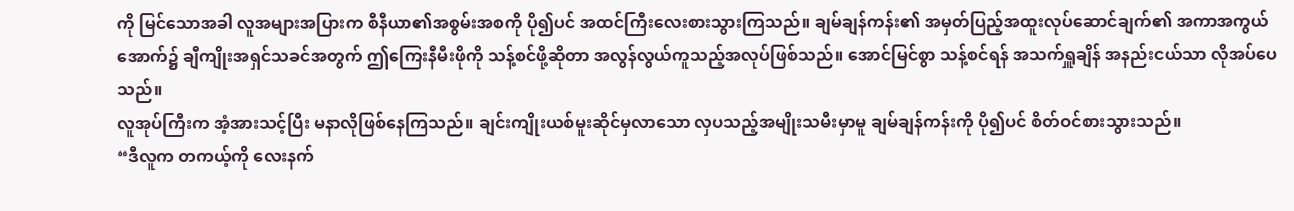ကို မြင်သောအခါ လူအများအပြားက စီနီယာ၏အစွမ်းအစကို ပို၍ပင် အထင်ကြီးလေးစားသွားကြသည်။ ချမ်ချန်ကန်း၏ အမှတ်ပြည့်အထူးလုပ်ဆောင်ချက်၏ အကာအကွယ်အောက်၌ ချီကျိုးအရှင်သခင်အတွက် ဤကြေးနီမီးဖိုကို သန့်စင်ဖို့ဆိုတာ အလွန်လွယ်ကူသည့်အလုပ်ဖြစ်သည်။ အောင်မြင်စွာ သန့်စင်ရန် အသက်ရှူချိန် အနည်းငယ်သာ လိုအပ်ပေသည်။
လူအုပ်ကြီးက အံ့အားသင့်ပြီး မနာလိုဖြစ်နေကြသည်။ ချင်းကျိုးယစ်မူးဆိုင်မှလာသော လှပသည့်အမျိုးသမီးမှာမူ ချမ်ချန်ကန်းကို ပို၍ပင် စိတ်ဝင်စားသွားသည်။
“ဒီလူက တကယ့်ကို လေးနက်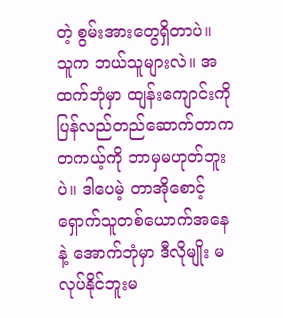တဲ့ စွမ်းအားတွေရှိတာပဲ။ သူက ဘယ်သူများလဲ။ အထက်ဘုံမှာ ထျန်းကျောင်းကို ပြန်လည်တည်ဆောက်တာက တကယ့်ကို ဘာမှမဟုတ်ဘူးပဲ။ ဒါပေမဲ့ တာအိုစောင့်ရှောက်သူတစ်ယောက်အနေနဲ့ အောက်ဘုံမှာ ဒီလိုမျိုး မလုပ်နိုင်ဘူးမ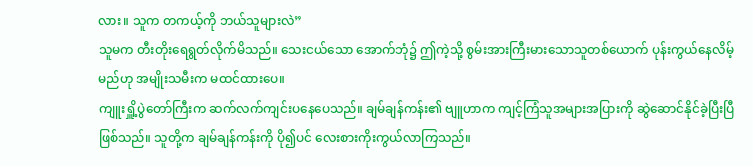လား။ သူက တကယ့်ကို ဘယ်သူများလဲ”
သူမက တီးတိုးရေရွတ်လိုက်မိသည်။ သေးငယ်သော အောက်ဘုံ၌ ဤကဲ့သို့ စွမ်းအားကြီးမားသောသူတစ်ယောက် ပုန်းကွယ်နေလိမ့်မည်ဟု အမျိုးသမီးက မထင်ထားပေ။
ကျူးရှိူ့ပွဲတော်ကြီးက ဆက်လက်ကျင်းပနေပေသည်။ ချမ်ချန်ကန်း၏ ဗျူဟာက ကျင့်ကြံသူအများအပြားကို ဆွဲဆောင်နိုင်ခဲ့ပြီးပြီဖြစ်သည်။ သူတို့က ချမ်ချန်ကန်းကို ပို၍ပင် လေးစားကိုးကွယ်လာကြသည်။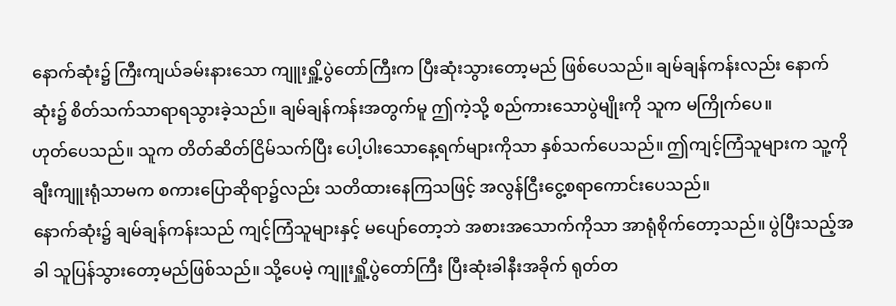နောက်ဆုံး၌ ကြီးကျယ်ခမ်းနားသော ကျူးရှိူ့ပွဲတော်ကြီးက ပြီးဆုံးသွားတော့မည် ဖြစ်ပေသည်။ ချမ်ချန်ကန်းလည်း နောက်ဆုံး၌ စိတ်သက်သာရာရသွားခဲ့သည်။ ချမ်ချန်ကန်းအတွက်မူ ဤကဲ့သို့ စည်ကားသောပွဲမျိုးကို သူက မကြိုက်ပေ။
ဟုတ်ပေသည်။ သူက တိတ်ဆိတ်ငြိမ်သက်ပြီး ပေါ့ပါးသောနေ့ရက်များကိုသာ နှစ်သက်ပေသည်။ ဤကျင့်ကြံသူများက သူ့ကို ချီးကျူးရုံသာမက စကားပြောဆိုရာ၌လည်း သတိထားနေကြသဖြင့် အလွန်ငြီးငွေ့စရာကောင်းပေသည်။
နောက်ဆုံး၌ ချမ်ချန်ကန်းသည် ကျင့်ကြံသူများနှင့် မပျော်တော့ဘဲ အစားအသောက်ကိုသာ အာရုံစိုက်တော့သည်။ ပွဲပြီးသည့်အခါ သူပြန်သွားတော့မည်ဖြစ်သည်။ သို့ပေမဲ့ ကျူးရှိူ့ပွဲတော်ကြီး ပြီးဆုံးခါနီးအခိုက် ရုတ်တ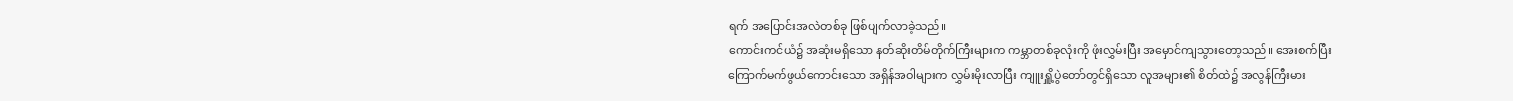ရက် အပြောင်းအလဲတစ်ခု ဖြစ်ပျက်လာခဲ့သည်။
ကောင်းကင်ယံ၌ အဆုံးမရှိသော နတ်ဆိုးတိမ်တိုက်ကြီးများက ကမ္ဘာတစ်ခုလုံးကို ဖုံးလွှမ်းပြီး အမှောင်ကျသွားတော့သည်။ အေးစက်ပြီး ကြောက်မက်ဖွယ်ကောင်းသော အရှိန်အဝါများက လွှမ်းမိုးလာပြီး ကျူးရှိူ့ပွဲတော်တွင်ရှိသော လူအများ၏ စိတ်ထဲ၌ အလွန်ကြီးမား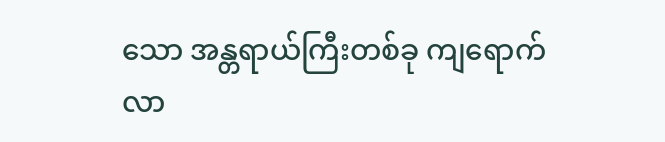သော အန္တရာယ်ကြီးတစ်ခု ကျရောက်လာ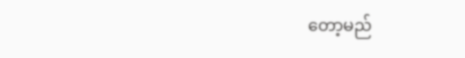တော့မည်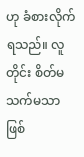ဟု ခံစားလိုက်ရသည်။ လူတိုင်း စိတ်မသက်မသာ ဖြစ်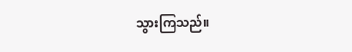သွားကြသည်။